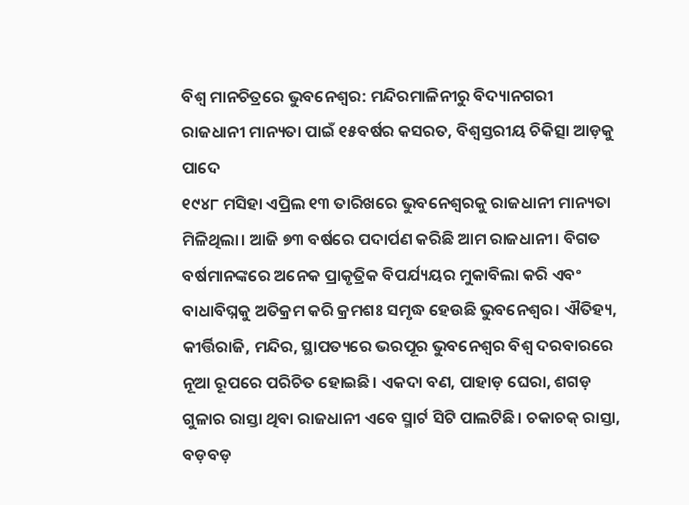ବିଶ୍ବ ମାନଚିତ୍ରରେ ଭୁବନେଶ୍ବର: ମନ୍ଦିରମାଳିନୀରୁ ବିଦ୍ୟାନଗରୀ
ରାଜଧାନୀ ମାନ୍ୟତା ପାଇଁ ୧୫ବର୍ଷର କସରତ, ବିଶ୍ବସ୍ତରୀୟ ଚିକିତ୍ସା ଆଡ଼କୁ ପାଦେ
୧୯୪୮ ମସିହା ଏପ୍ରିଲ ୧୩ ତାରିଖରେ ଭୁବନେଶ୍ବରକୁ ରାଜଧାନୀ ମାନ୍ୟତା ମିଳିଥିଲା। ଆଜି ୭୩ ବର୍ଷରେ ପଦାର୍ପଣ କରିଛି ଆମ ରାଜଧାନୀ। ବିଗତ ବର୍ଷମାନଙ୍କରେ ଅନେକ ପ୍ରାକୃତ୍ରିକ ବିପର୍ଯ୍ୟୟର ମୁକାବିଲା କରି ଏବଂ ବାଧାବିଘ୍ନକୁ ଅତିକ୍ରମ କରି କ୍ରମଶଃ ସମୃଦ୍ଧ ହେଉଛି ଭୁବନେଶ୍ବର। ଐତିହ୍ୟ, କୀର୍ତ୍ତିରାଜି, ମନ୍ଦିର, ସ୍ଥାପତ୍ୟରେ ଭରପୂର ଭୁବନେଶ୍ବର ବିଶ୍ବ ଦରବାରରେ ନୂଆ ରୂପରେ ପରିଚିତ ହୋଇଛି। ଏକଦା ବଣ, ପାହାଡ଼ ଘେରା, ଶଗଡ଼ ଗୁଳାର ରାସ୍ତା ଥିବା ରାଜଧାନୀ ଏବେ ସ୍ମାର୍ଟ ସିଟି ପାଲଟିଛି। ଚକାଚକ୍ ରାସ୍ତା, ବଡ଼ବଡ଼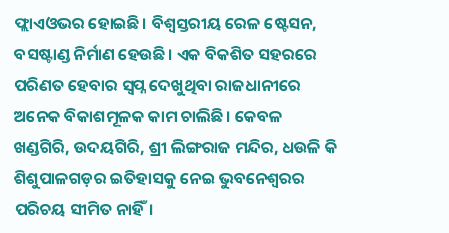ଫ୍ଲାଏଓଭର ହୋଇଛି। ବିଶ୍ବସ୍ତରୀୟ ରେଳ ଷ୍ଟେସନ, ବସଷ୍ଟାଣ୍ଡ ନିର୍ମାଣ ହେଉଛି। ଏକ ବିକଶିତ ସହରରେ ପରିଣତ ହେବାର ସ୍ବପ୍ନ ଦେଖୁଥିବା ରାଜଧାନୀରେ ଅନେକ ବିକାଶମୂଳକ କାମ ଚାଲିଛି। କେବଳ ଖଣ୍ଡଗିରି, ଉଦୟଗିରି, ଶ୍ରୀ ଲିଙ୍ଗରାଜ ମନ୍ଦିର, ଧଉଳି କି ଶିଶୁପାଳଗଡ଼ର ଇତିହାସକୁ ନେଇ ଭୁବନେଶ୍ବରର ପରିଚୟ ସୀମିତ ନାହିଁ।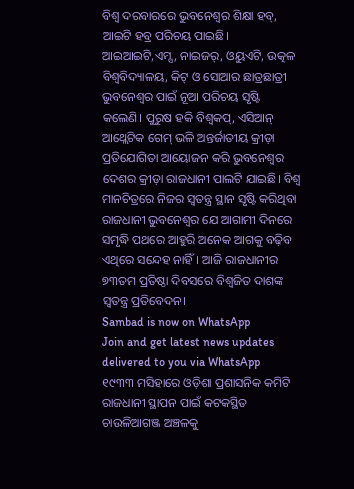ବିଶ୍ବ ଦରବାରରେ ଭୁବନେଶ୍ବର ଶିକ୍ଷା ହବ୍, ଆଇଟି ହବ୍ର ପରିଚୟ ପାଇଛି। ଆଇଆଇଟି,ଏମ୍ସ, ନାଇଜର୍, ଓୟୁଏଟି, ଉତ୍କଳ ବିଶ୍ବବିଦ୍ୟାଳୟ, କିଟ୍ ଓ ସୋଆର ଛାତ୍ରଛାତ୍ରୀ ଭୁବନେଶ୍ବର ପାଇଁ ନୂଆ ପରିଚୟ ସୃଷ୍ଟି କଲେଣି। ପୁରୁଷ ହକି ବିଶ୍ବକପ୍, ଏସିଆନ୍ ଆଥ୍ଲେଟିକ ଗେମ୍ ଭଳି ଅନ୍ତର୍ଜାତୀୟ କ୍ରୀଡ଼ା ପ୍ରତିଯୋଗିତା ଆୟୋଜନ କରି ଭୁବନେଶ୍ବର ଦେଶର କ୍ରୀଡ଼ା ରାଜଧାନୀ ପାଲଟି ଯାଇଛି। ବିଶ୍ବ ମାନଚିତ୍ରରେ ନିଜର ସ୍ବତନ୍ତ୍ର ସ୍ଥାନ ସୃଷ୍ଟି କରିଥିବା ରାଜଧାନୀ ଭୁବନେଶ୍ବର ଯେ ଆଗାମୀ ଦିନରେ ସମୃଦ୍ଧି ପଥରେ ଆହୁରି ଅନେକ ଆଗକୁ ବଢ଼ିବ ଏଥିରେ ସନ୍ଦେହ ନାହିଁ। ଆଜି ରାଜଧାନୀର ୭୩ତମ ପ୍ରତିଷ୍ଠା ଦିବସରେ ବିଶ୍ବଜିତ ଦାଶଙ୍କ ସ୍ବତନ୍ତ୍ର ପ୍ରତିବେଦନ।
Sambad is now on WhatsApp
Join and get latest news updates delivered to you via WhatsApp
୧୯୩୩ ମସିହାରେ ଓଡ଼ିଶା ପ୍ରଶାସନିକ କମିଟି ରାଜଧାନୀ ସ୍ଥାପନ ପାଇଁ କଟକସ୍ଥିତ ଚାଉଳିଆଗଞ୍ଜ ଅଞ୍ଚଳକୁ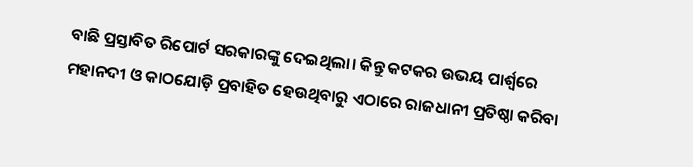ବାଛି ପ୍ରସ୍ତାବିତ ରିପୋର୍ଟ ସରକାରଙ୍କୁ ଦେଇଥିଲା। କିନ୍ତୁ କଟକର ଉଭୟ ପାର୍ଶ୍ବରେ ମହାନଦୀ ଓ କାଠଯୋଡ଼ି ପ୍ରବାହିତ ହେଉଥିବାରୁ ଏଠାରେ ରାଜଧାନୀ ପ୍ରତିଷ୍ଠା କରିବା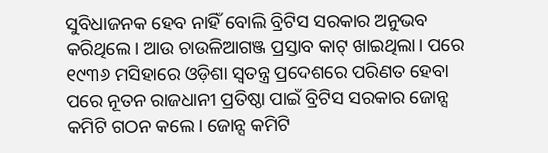ସୁବିଧାଜନକ ହେବ ନାହିଁ ବୋଲି ବ୍ରିଟିସ ସରକାର ଅନୁଭବ କରିଥିଲେ। ଆଉ ଚାଉଳିଆଗଞ୍ଜ ପ୍ରସ୍ତାବ କାଟ୍ ଖାଇଥିଲା। ପରେ ୧୯୩୬ ମସିହାରେ ଓଡ଼ିଶା ସ୍ବତନ୍ତ୍ର ପ୍ରଦେଶରେ ପରିଣତ ହେବା ପରେ ନୂତନ ରାଜଧାନୀ ପ୍ରତିଷ୍ଠା ପାଇଁ ବ୍ରିଟିସ ସରକାର ଜୋନ୍ସ କମିଟି ଗଠନ କଲେ। ଜୋନ୍ସ କମିଟି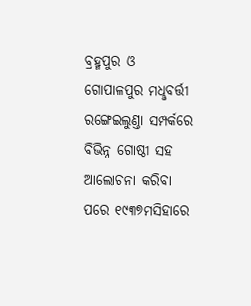ବ୍ରହ୍ମପୁର ଓ ଗୋପାଳପୁର ମଧୢବର୍ତ୍ତୀ ରଙ୍ଗେଇଲୁଣ୍ତା ସମ୍ପର୍କରେ ବିଭିନ୍ନ ଗୋଷ୍ଠୀ ସହ ଆଲୋଚନା କରିବା ପରେ ୧୯୩୭ମସିହାରେ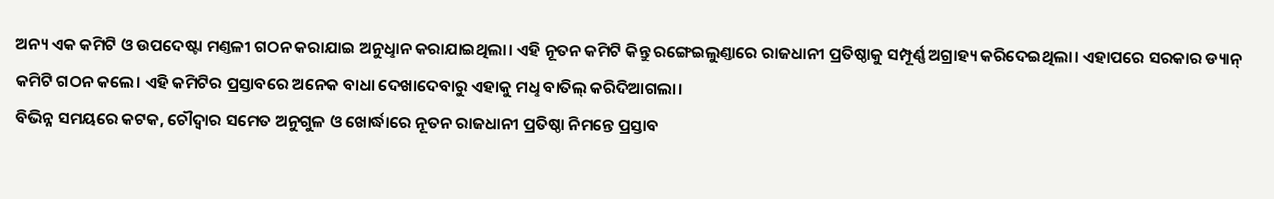ଅନ୍ୟ ଏକ କମିଟି ଓ ଉପଦେଷ୍ଟା ମଣ୍ତଳୀ ଗଠନ କରାଯାଇ ଅନୁଧୢାନ କରାଯାଇଥିଲା। ଏହି ନୂତନ କମିଟି କିନ୍ତୁ ରଙ୍ଗେଇଲୁଣ୍ତାରେ ରାଜଧାନୀ ପ୍ରତିଷ୍ଠାକୁ ସମ୍ପୂର୍ଣ୍ଣ ଅଗ୍ରାହ୍ୟ କରିଦେଇଥିଲା। ଏହାପରେ ସରକାର ଡ୍ୟାନ୍ କମିଟି ଗଠନ କଲେ। ଏହି କମିଟିର ପ୍ରସ୍ତାବରେ ଅନେକ ବାଧା ଦେଖାଦେବାରୁ ଏହାକୁ ମଧୢ ବାତିଲ୍ କରିଦିଆଗଲା।
ବିଭିନ୍ନ ସମୟରେ କଟକ, ଚୌଦ୍ବାର ସମେତ ଅନୁଗୁଳ ଓ ଖୋର୍ଦ୍ଧାରେ ନୂତନ ରାଜଧାନୀ ପ୍ରତିଷ୍ଠା ନିମନ୍ତେ ପ୍ରସ୍ତାବ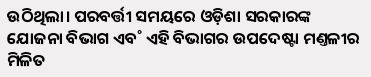ଉଠିଥିଲା। ପରବର୍ତ୍ତୀ ସମୟରେ ଓଡ଼ିଶା ସରକାରଙ୍କ ଯୋଜନା ବିଭାଗ ଏବ˚ ଏହି ବିଭାଗର ଉପଦେଷ୍ଟା ମଣ୍ତଳୀର ମିଳିତ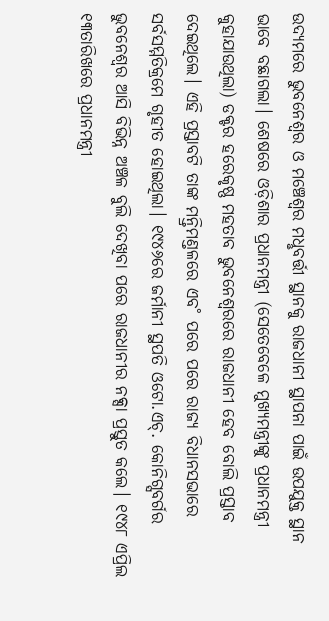ଉଦ୍ୟମରେ ଭୁବନେଶ୍ବର ଓ ମଞ୍ଚେଶ୍ବର ମଧୢବର୍ତ୍ତୀ ସ୍ଥାନକୁ ରାଜଧାନୀ ସ୍ଥାପନା ପାଇଁ ଉପଯୁକ୍ତ ସ୍ଥାନ ଭାବେ ବଛାଗଲା। ଶେଷରେ ଓଡ଼ିଶାର ପ୍ରଧାନମନ୍ତ୍ରୀ (ସେତେବେଳେ ମୁଖ୍ୟମନ୍ତ୍ରୀଙ୍କୁ ପ୍ରଧାନମନ୍ତ୍ରୀ କୁହାଯାଉଥିଲା) ଡକ୍ଟର ହରେକୃଷ୍ଣ ମହତାବ ଭୁବନେଶ୍ବରରେ ରାଜଧାନୀ ହେବ ବୋଲି ପ୍ରସ୍ତାବ ଦେଇଥିଲେ। ଏହି ପ୍ରସ୍ତାବଟି ତାଙ୍କ ମନ୍ତ୍ରିମଣ୍ତଳରେ ଏବ˚ ପରେ ପରେ ରାଜ୍ୟ ବିଧାନସଭାରେ ସର୍ବସମ୍ମତିକ୍ରମେ ଗୃହୀତ ହୋଇଥିଲା। ୧୯୪୬ରେ ଜର୍ମାନୀ ସ୍ଥପତି ଓଟୋ.ଏଚ୍. କୋନିଗ୍ସବର୍ଗର ଭୁବନେଶ୍ବର ଆସି ବିଭିନ୍ନ ଅଞ୍ଚଳ ବୁଲି ଦେଖିବା ପରେ ରାଜଧାନୀର ନକ୍ସା ପ୍ରସ୍ତୁତ କଲେ। ୧୯୪୮ ଏପ୍ରିଲ ୧୩ତାରିଖରେ ପ୍ରଧାନମନ୍ତ୍ରୀ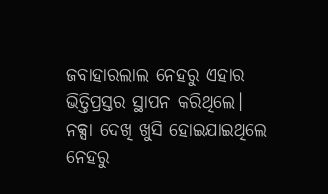ଜବାହାରଲାଲ ନେହରୁ ଏହାର ଭିତ୍ତିପ୍ରସ୍ତର ସ୍ଥାପନ କରିଥିଲେ।
ନକ୍ସା ଦେଖି ଖୁସି ହୋଇଯାଇଥିଲେ ନେହରୁ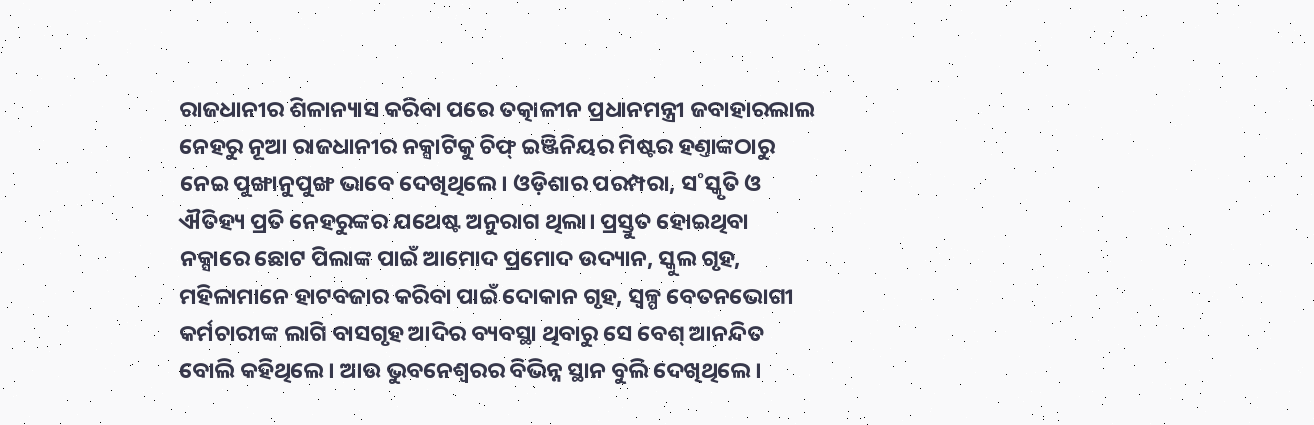ରାଜଧାନୀର ଶିଳାନ୍ୟାସ କରିବା ପରେ ତତ୍କାଳୀନ ପ୍ରଧାନମନ୍ତ୍ରୀ ଜବାହାରଲାଲ ନେହରୁ ନୂଆ ରାଜଧାନୀର ନକ୍ସାଟିକୁ ଚିଫ୍ ଇଞ୍ଜିନିୟର ମିଷ୍ଟର ହଣ୍ତାଙ୍କଠାରୁ ନେଇ ପୁଙ୍ଖାନୁପୁଙ୍ଖ ଭାବେ ଦେଖିଥିଲେ। ଓଡ଼ିଶାର ପରମ୍ପରା, ସ˚ସ୍କୃତି ଓ ଐତିହ୍ୟ ପ୍ରତି ନେହରୁଙ୍କର ଯଥେଷ୍ଟ ଅନୁରାଗ ଥିଲା। ପ୍ରସ୍ତୁତ ହୋଇଥିବା ନକ୍ସାରେ ଛୋଟ ପିଲାଙ୍କ ପାଇଁ ଆମୋଦ ପ୍ରମୋଦ ଉଦ୍ୟାନ, ସ୍କୁଲ ଗୃହ, ମହିଳାମାନେ ହାଟବଜାର କରିବା ପାଇଁ ଦୋକାନ ଗୃହ, ସ୍ବଳ୍ପ ବେତନଭୋଗୀ କର୍ମଚାରୀଙ୍କ ଲାଗି ବାସଗୃହ ଆଦିର ବ୍ୟବସ୍ଥା ଥିବାରୁ ସେ ବେଶ୍ ଆନନ୍ଦିତ ବୋଲି କହିଥିଲେ। ଆଉ ଭୁବନେଶ୍ବରର ବିଭିନ୍ନ ସ୍ଥାନ ବୁଲି ଦେଖିଥିଲେ।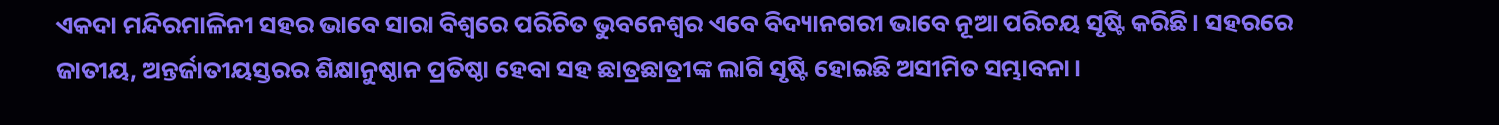ଏକଦା ମନ୍ଦିରମାଳିନୀ ସହର ଭାବେ ସାରା ବିଶ୍ବରେ ପରିଚିତ ଭୁବନେଶ୍ବର ଏବେ ବିଦ୍ୟାନଗରୀ ଭାବେ ନୂଆ ପରିଚୟ ସୃଷ୍ଟି କରିଛି। ସହରରେ ଜାତୀୟ, ଅନ୍ତର୍ଜାତୀୟସ୍ତରର ଶିକ୍ଷାନୁଷ୍ଠାନ ପ୍ରତିଷ୍ଠା ହେବା ସହ ଛାତ୍ରଛାତ୍ରୀଙ୍କ ଲାଗି ସୃଷ୍ଟି ହୋଇଛି ଅସୀମିତ ସମ୍ଭାବନା।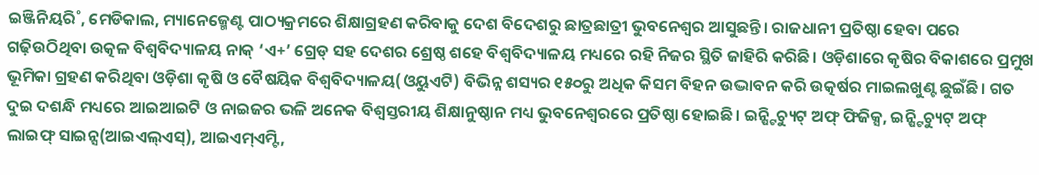ଇଞ୍ଜିନିୟରି˚, ମେଡିକାଲ, ମ୍ୟାନେଜ୍ମେଣ୍ଟ ପାଠ୍ୟକ୍ରମରେ ଶିକ୍ଷାଗ୍ରହଣ କରିବାକୁ ଦେଶ ବିଦେଶରୁ ଛାତ୍ରଛାତ୍ରୀ ଭୁବନେଶ୍ବର ଆସୁଛନ୍ତି। ରାଜଧାନୀ ପ୍ରତିଷ୍ଠା ହେବା ପରେ ଗଢ଼ିଉଠିଥିବା ଉତ୍କଳ ବିଶ୍ବବିଦ୍ୟାଳୟ ନାକ୍ ‘ଏ+’ ଗ୍ରେଡ୍ ସହ ଦେଶର ଶ୍ରେଷ୍ଠ ଶହେ ବିଶ୍ବବିଦ୍ୟାଳୟ ମଧ୍ୟରେ ରହି ନିଜର ସ୍ଥିତି ଜାହିରି କରିଛି। ଓଡ଼ିଶାରେ କୃଷିର ବିକାଶରେ ପ୍ରମୁଖ ଭୂମିକା ଗ୍ରହଣ କରିଥିବା ଓଡ଼ିଶା କୃଷି ଓ ବୈଷୟିକ ବିଶ୍ବବିଦ୍ୟାଳୟ(ଓୟୁଏଟି) ବିଭିନ୍ନ ଶସ୍ୟର ୧୫୦ରୁ ଅଧିକ କିସମ ବିହନ ଉଦ୍ଭାବନ କରି ଉତ୍କର୍ଷର ମାଇଲଖୁଣ୍ଟ ଛୁଇଁଛି। ଗତ ଦୁଇ ଦଶନ୍ଧି ମଧ୍ୟରେ ଆଇଆଇଟି ଓ ନାଇଜର ଭଳି ଅନେକ ବିଶ୍ବସ୍ତରୀୟ ଶିକ୍ଷାନୁଷ୍ଠାନ ମଧ୍ୟ ଭୁବନେଶ୍ବରରେ ପ୍ରତିଷ୍ଠା ହୋଇଛି। ଇନ୍ଷ୍ଟିଚ୍ୟୁଟ୍ ଅଫ୍ ଫିଜିକ୍ସ, ଇନ୍ଷ୍ଟିଚ୍ୟୁଟ୍ ଅଫ୍ ଲାଇଫ୍ ସାଇନ୍ସ(ଆଇଏଲ୍ଏସ୍), ଆଇଏମ୍ଏମ୍ଟି,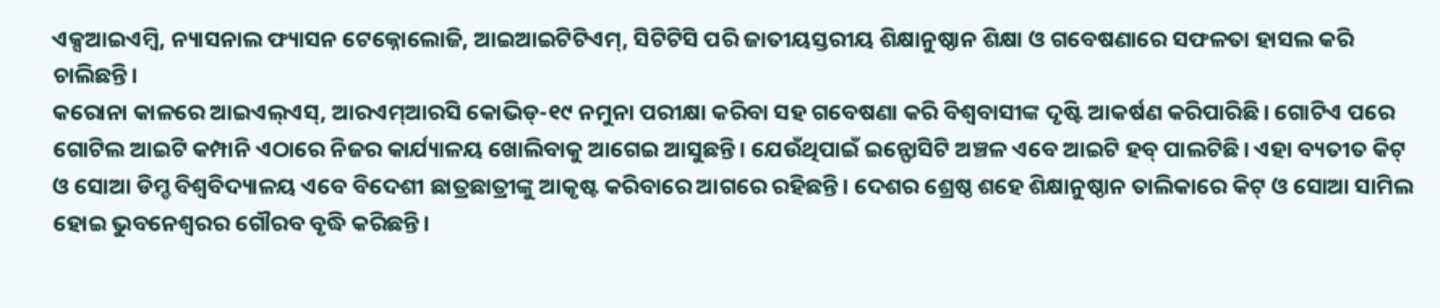ଏକ୍ସଆଇଏମ୍ବି, ନ୍ୟାସନାଲ ଫ୍ୟାସନ ଟେକ୍ନୋଲୋଜି, ଆଇଆଇଟିଟିଏମ୍, ସିଟିଟିସି ପରି ଜାତୀୟସ୍ତରୀୟ ଶିକ୍ଷାନୁଷ୍ଠାନ ଶିକ୍ଷା ଓ ଗବେଷଣାରେ ସଫଳତା ହାସଲ କରି ଚାଲିଛନ୍ତି।
କରୋନା କାଳରେ ଆଇଏଲ୍ଏସ୍, ଆରଏମ୍ଆରସି କୋଭିଡ୍-୧୯ ନମୁନା ପରୀକ୍ଷା କରିବା ସହ ଗବେଷଣା କରି ବିଶ୍ବବାସୀଙ୍କ ଦୃଷ୍ଟି ଆକର୍ଷଣ କରିପାରିଛି। ଗୋଟିଏ ପରେ ଗୋଟିଲ ଆଇଟି କମ୍ପାନି ଏଠାରେ ନିଜର କାର୍ଯ୍ୟାଳୟ ଖୋଲିବାକୁ ଆଗେଇ ଆସୁଛନ୍ତି। ଯେଉଁଥିପାଇଁ ଇନ୍ଫୋସିଟି ଅଞ୍ଚଳ ଏବେ ଆଇଟି ହବ୍ ପାଲଟିଛି। ଏହା ବ୍ୟତୀତ କିଟ୍ ଓ ସୋଆ ଡିମ୍ଡ ବିଶ୍ବବିଦ୍ୟାଳୟ ଏବେ ବିଦେଶୀ ଛାତ୍ରଛାତ୍ରୀଙ୍କୁ ଆକୃଷ୍ଟ କରିବାରେ ଆଗରେ ରହିଛନ୍ତି। ଦେଶର ଶ୍ରେଷ୍ଠ ଶହେ ଶିକ୍ଷାନୁଷ୍ଠାନ ତାଲିକାରେ କିଟ୍ ଓ ସୋଆ ସାମିଲ ହୋଇ ଭୁବନେଶ୍ବରର ଗୌରବ ବୃଦ୍ଧି କରିଛନ୍ତି।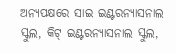ଅନ୍ୟପକ୍ଷରେ ସାଇ ଇଣ୍ଟରନ୍ୟାସନାଲ ସ୍କୁଲ, କିଟ୍ ଇଣ୍ଟରନ୍ୟାସନାଲ ସ୍କୁଲ,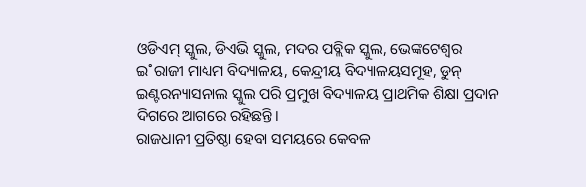ଓଡିଏମ୍ ସ୍କୁଲ, ଡିଏଭି ସ୍କୁଲ, ମଦର ପବ୍ଲିକ ସ୍କୁଲ, ଭେଙ୍କଟେଶ୍ବର ଇ˚ରାଜୀ ମାଧ୍ୟମ ବିଦ୍ୟାଳୟ, କେନ୍ଦ୍ରୀୟ ବିଦ୍ୟାଳୟସମୂହ, ଡୁନ୍ ଇଣ୍ଟରନ୍ୟାସନାଲ ସ୍କୁଲ ପରି ପ୍ରମୁଖ ବିଦ୍ୟାଳୟ ପ୍ରାଥମିକ ଶିକ୍ଷା ପ୍ରଦାନ ଦିଗରେ ଆଗରେ ରହିଛନ୍ତି।
ରାଜଧାନୀ ପ୍ରତିଷ୍ଠା ହେବା ସମୟରେ କେବଳ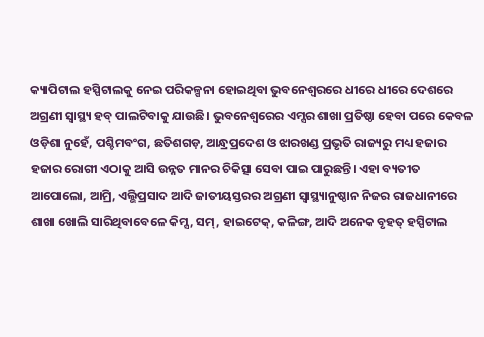କ୍ୟାପିଟାଲ ହସ୍ପିଟାଲକୁ ନେଇ ପରିକଳ୍ପନା ହୋଇଥିବା ଭୁବନେଶ୍ବରରେ ଧୀରେ ଧୀରେ ଦେଶରେ ଅଗ୍ରଣୀ ସ୍ବାସ୍ଥ୍ୟ ହବ୍ ପାଲଟିବାକୁ ଯାଉଛି। ଭୁବନେଶ୍ବରେର ଏମ୍ସର ଶାଖା ପ୍ରତିଷ୍ଠା ହେବା ପରେ କେବଳ ଓଡ଼ିଶା ନୁହେଁ, ପଶ୍ଚିମବଂଗ, ଛତିଶଗଡ଼, ଆନ୍ଧ୍ରପ୍ରଦେଶ ଓ ଝାରଖଣ୍ଡ ପ୍ରଭୃତି ରାଜ୍ୟରୁ ମଧ୍ୟ ହଜାର ହଜାର ରୋଗୀ ଏଠାକୁ ଆସି ଉନ୍ନତ ମାନର ଚିକିତ୍ସା ସେବା ପାଇ ପାରୁଛନ୍ତି। ଏହା ବ୍ୟତୀତ ଆପୋଲୋ, ଆମ୍ରି, ଏଲ୍ଭିପ୍ରସାଦ ଆଦି ଜାତୀୟସ୍ତରର ଅଗ୍ରଣୀ ସ୍ବାସ୍ଥ୍ୟାନୁଷ୍ଠାନ ନିଜର ରାଜଧାନୀରେ ଶାଖା ଖୋଲି ସାରିଥିବାବେଳେ କିମ୍ସ, ସମ୍, ହାଇଟେକ୍, କଳିଙ୍ଗ, ଆଦି ଅନେକ ବୃହତ୍ ହସ୍ପିଟାଲ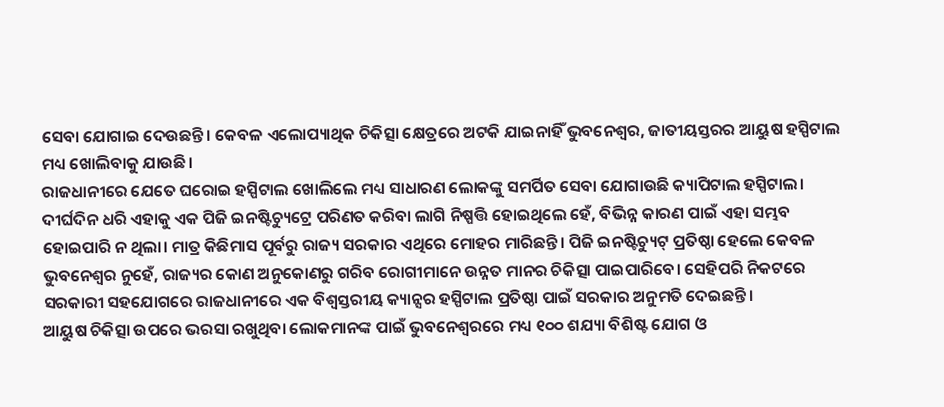ସେବା ଯୋଗାଇ ଦେଉଛନ୍ତି। କେବଳ ଏଲୋପ୍ୟାଥିକ ଚିକିତ୍ସା କ୍ଷେତ୍ରରେ ଅଟକି ଯାଇନାହିଁ ଭୁବନେଶ୍ବର, ଜାତୀୟସ୍ତରର ଆୟୁଷ ହସ୍ପିଟାଲ ମଧ୍ୟ ଖୋଲିବାକୁ ଯାଉଛି।
ରାଜଧାନୀରେ ଯେତେ ଘରୋଇ ହସ୍ପିଟାଲ ଖୋଲିଲେ ମଧ୍ୟ ସାଧାରଣ ଲୋକଙ୍କୁ ସମର୍ପିତ ସେବା ଯୋଗାଉଛି କ୍ୟାପିଟାଲ ହସ୍ପିଟାଲ। ଦୀର୍ଘଦିନ ଧରି ଏହାକୁ ଏକ ପିଜି ଇନଷ୍ଟିଚ୍ୟୁଟ୍ରେ ପରିଣତ କରିବା ଲାଗି ନିଷ୍ପତ୍ତି ହୋଇଥିଲେ ହେଁ, ବିଭିନ୍ନ କାରଣ ପାଇଁ ଏହା ସମ୍ଭବ ହୋଇପାରି ନ ଥିଲା। ମାତ୍ର କିଛିମାସ ପୂର୍ବରୁ ରାଜ୍ୟ ସରକାର ଏଥିରେ ମୋହର ମାରିଛନ୍ତି। ପିଜି ଇନଷ୍ଟିଚ୍ୟୁଟ୍ ପ୍ରତିଷ୍ଠା ହେଲେ କେବଳ ଭୁବନେଶ୍ବର ନୁହେଁ, ରାଜ୍ୟର କୋଣ ଅନୁକୋଣରୁ ଗରିବ ରୋଗୀମାନେ ଉନ୍ନତ ମାନର ଚିକିତ୍ସା ପାଇପାରିବେ। ସେହିପରି ନିକଟରେ ସରକାରୀ ସହଯୋଗରେ ରାଜଧାନୀରେ ଏକ ବିଶ୍ବସ୍ତରୀୟ କ୍ୟାନ୍ସର ହସ୍ପିଟାଲ ପ୍ରତିଷ୍ଠା ପାଇଁ ସରକାର ଅନୁମତି ଦେଇଛନ୍ତି।
ଆୟୁଷ ଚିକିତ୍ସା ଉପରେ ଭରସା ରଖୁଥିବା ଲୋକମାନଙ୍କ ପାଇଁ ଭୁବନେଶ୍ବରରେ ମଧ୍ୟ ୧୦୦ ଶଯ୍ୟା ବିଶିଷ୍ଟ ଯୋଗ ଓ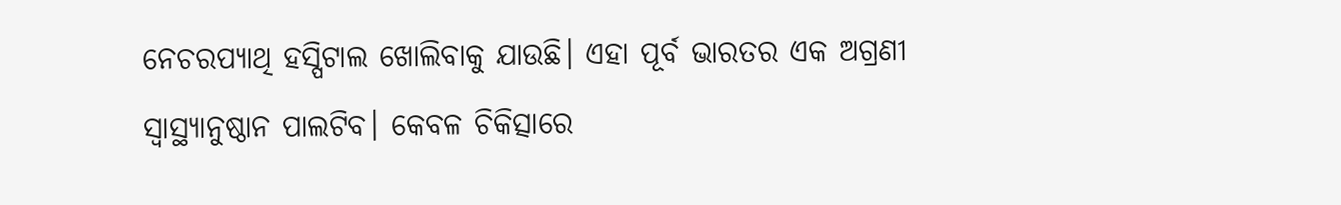ନେଚରପ୍ୟାଥି ହସ୍ପିଟାଲ ଖୋଲିବାକୁ ଯାଉଛି। ଏହା ପୂର୍ବ ଭାରତର ଏକ ଅଗ୍ରଣୀ ସ୍ବାସ୍ଥ୍ୟାନୁଷ୍ଠାନ ପାଲଟିବ। କେବଳ ଚିକିତ୍ସାରେ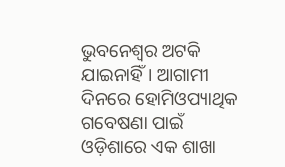ଭୁବନେଶ୍ବର ଅଟକି ଯାଇନାହିଁ। ଆଗାମୀ ଦିନରେ ହୋମିଓପ୍ୟାଥିକ ଗବେଷଣା ପାଇଁ ଓଡ଼ିଶାରେ ଏକ ଶାଖା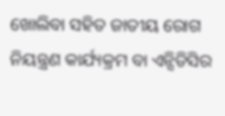ଖୋଲିବା ସହିତ ଜାତୀୟ ରୋଗ ନିୟନ୍ତ୍ରଣ କାର୍ଯ୍ୟକ୍ରମ ବା ଏନ୍ସିଡିସିର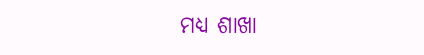ମଧ୍ୟ ଶାଖା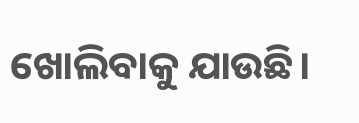ଖୋଲିବାକୁ ଯାଉଛି।